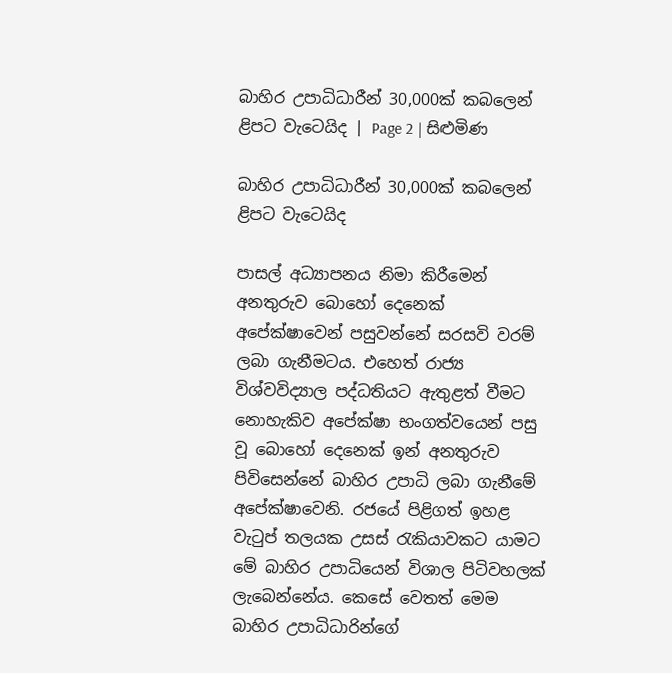බාහිර උපාධිධාරීන් 30,000ක් කබලෙන් ළිපට වැටෙයිද | Page 2 | සිළුමිණ

බාහිර උපාධිධාරීන් 30,000ක් කබලෙන් ළිපට වැටෙයිද

පාසල් අධ්‍යාපනය නිමා කිරීමෙන් අනතුරුව බොහෝ දෙනෙක් අපේක්ෂාවෙන් පසුවන්නේ සරසවි වරම් ලබා ගැනීමටය. එහෙත් රාජ්‍ය විශ්වවිද්‍යාල පද්ධතියට ඇතුළත් වීමට නොහැකිව අපේක්ෂා භංගත්වයෙන් පසු වූ බොහෝ දෙනෙක් ඉන් අනතුරුව පිවිසෙන්නේ බාහිර උපාධි ලබා ගැනීමේ අපේක්ෂාවෙනි. රජයේ පිළිගත් ඉහළ වැටුප් තලයක උසස් රැකියාවකට යාමට මේ බාහිර උපාධියෙන් විශාල පිටිවහලක් ලැබෙන්නේය. කෙසේ වෙතත් මෙම බාහිර උපාධිධාරින්ගේ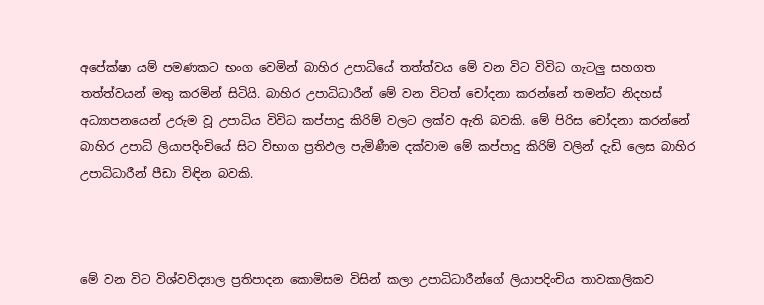අපේක්ෂා යම් පමණකට භංග වෙමින් බාහිර උපාධියේ තත්ත්වය මේ වන විට විවිධ ගැටලු සහගත තත්ත්වයන් මතු කරමින් සිටියි. බාහිර උපාධිධාරීන් මේ වන විටත් චෝදනා කරන්නේ තමන්ට නිදහස් අධ්‍යාපනයෙන් උරුම වූ උපාධිය විවිධ කප්පාදු කිරිම් වලට ලක්ව ඇති බවකි. මේ පිරිස චෝදනා කරන්නේ බාහිර උපාධි ලියාපදිංචියේ සිට විභාග ප්‍රතිඵල පැමිණීම දක්වාම මේ කප්පාදු කිරිම් වලින් දැඩි ලෙස බාහිර උපාධිධාරීන් පීඩා විඳින බවකි.



මේ වන විට විශ්වවිද්‍යාල ප්‍රතිපාදන කොමිසම විසින් කලා උපාධිධාරීන්ගේ ලියාපදිංචිය තාවකාලිකව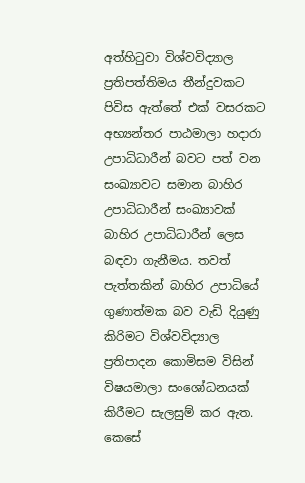අත්හිටුවා විශ්වවිද්‍යාල ප්‍රතිපත්තිමය තීන්දුවකට පිවිස ඇත්තේ එක්‌ වසරකට අභ්‍යන්තර පාඨමාලා හදාරා උපාධිධාරීන් බවට පත් වන සංඛ්‍යාවට සමාන බාහිර උපාධිධාරීන් සංඛ්‍යාවක්‌ බාහිර උපාධිධාරීන් ලෙස බඳවා ගැනීමය. තවත් පැත්තකින් බාහිර උපාධියේ ගුණාත්මක බව වැඩි දියුණු කිරිමට විශ්වවිද්‍යාල ප්‍රතිපාදන කොමිසම විසින් විෂයමාලා සංශෝධනයක් කිරීමට සැලසුම් කර ඇත. කෙසේ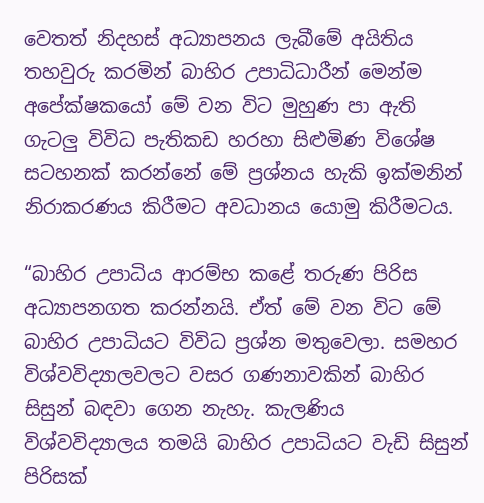වෙතත් නිදහස් අධ්‍යාපනය ලැබීමේ අයිතිය තහවුරු කරමින් බාහිර උපාධිධාරීන් මෙන්ම අපේක්ෂකයෝ මේ වන විට මුහුණ පා ඇති ගැටලු විවිධ පැතිකඩ හරහා සිළුමිණ විශේෂ සටහනක් කරන්නේ මේ ප්‍රශ්නය හැකි ඉක්මනින් නිරාකරණය කිරීමට අවධානය යොමු කිරීමටය.

“බාහිර උපාධිය ආරම්භ කළේ තරුණ පිරිස අධ්‍යාපනගත කරන්නයි. ඒත් මේ වන විට මේ බාහිර උපාධියට විවිධ ප්‍රශ්න මතුවෙලා. සමහර විශ්වවිද්‍යාලවලට වසර ගණනාවකින් බාහිර සිසුන් බඳවා ගෙන නැහැ. කැලණිය විශ්වවිද්‍යාලය තමයි බාහිර උපාධියට වැඩි සිසුන් පිරිසක්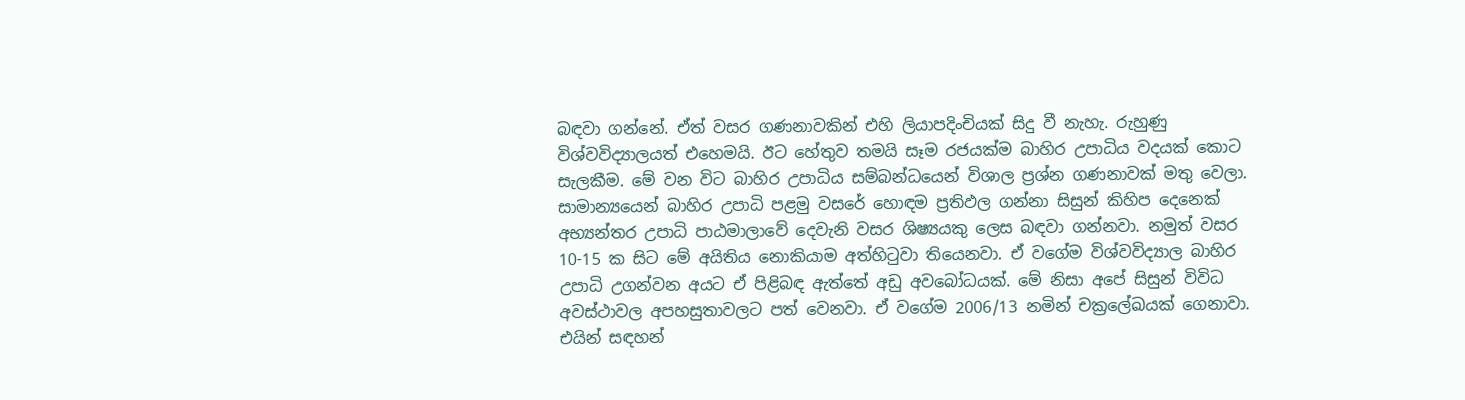බඳවා ගන්නේ. ඒත් වසර ගණනාවකින් එහි ලියාපදිංචියක් සිදු වී නැහැ. රුහුණු විශ්වවිද්‍යාලයත් එහෙමයි. ඊට හේතුව තමයි සෑම රජයක්ම බාහිර උපාධිය වදයක් කොට සැලකීම. මේ වන විට බාහිර උපාධිය සම්බන්ධයෙන් විශාල ප්‍රශ්න ගණනාවක් මතු වෙලා. සාමාන්‍යයෙන් බාහිර උපාධි පළමු වසරේ හොඳම ප්‍රතිඵල ගන්නා සිසුන් කිහිප දෙනෙක් අභ්‍යන්තර උපාධි පාඨමාලාවේ දෙවැනි වසර ශිෂ්‍යයකු ලෙස බඳවා ගන්නවා. නමුත් වසර 10-15 ක සිට මේ අයිතිය නොකියාම අත්හිටුවා තියෙනවා. ඒ වගේම විශ්වවිද්‍යාල බාහිර උපාධි උගන්වන අයට ඒ පිළිබඳ ඇත්තේ අඩු අවබෝධයක්. මේ නිසා අපේ සිසුන් විවිධ අවස්ථාවල අපහසුතාවලට පත් වෙනවා. ඒ වගේම 2006/13 නමින් චක්‍රලේඛයක් ගෙනාවා. එයින් සඳහන්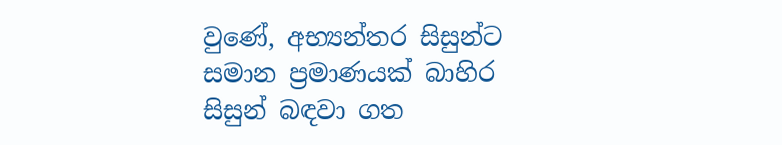වුණේ, අභ්‍යන්තර සිසුන්ට සමාන ප්‍රමාණයක් බාහිර සිසුන් බඳවා ගත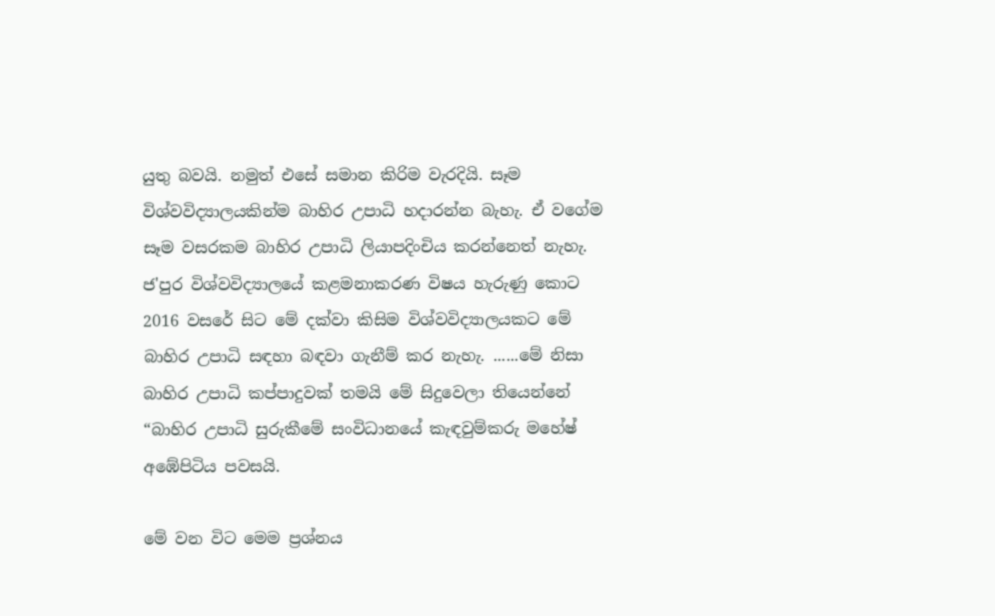යුතු බවයි. නමුත් එසේ සමාන කිරිම වැරදියි. සෑම විශ්වවිද්‍යාලයකින්ම බාහිර උපාධි හදාරන්න බැහැ. ඒ වගේම සෑම වසරකම බාහිර උපාධි ලියාපදිංචිය කරන්නෙත් නැහැ. ජ'පුර විශ්වවිද්‍යාලයේ කළමනාකරණ විෂය හැරුණු කොට 2016 වසරේ සිට මේ දක්වා කිසිම විශ්වවිද්‍යාලයකට මේ බාහිර උපාධි සඳහා බඳවා ගැනීම් කර නැහැ. ......මේ නිසා බාහිර උපාධි කප්පාදුවක් තමයි මේ සිදුවෙලා තියෙන්නේ “බාහිර උපාධි සුරුකීමේ සංවිධානයේ කැඳවුම්කරු මහේෂ් අඹේපිටිය පවසයි.

මේ වන විට මෙම ප්‍රශ්නය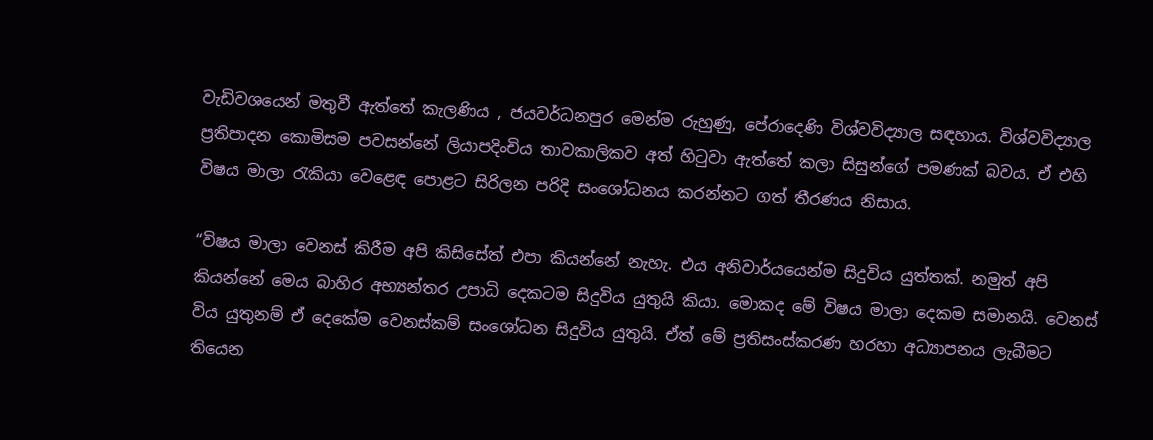වැඩිවශයෙන් මතුවී ඇත්තේ කැලණිය , ජයවර්ධනපුර මෙන්ම රුහුණු, පේරාදෙණි විශ්වවිද්‍යාල සඳහාය. විශ්වවිද්‍යාල ප්‍රතිපාදන කොමිසම පවසන්නේ ලියාපදිංචිය තාවකාලිකව අත් හිටුවා ඇත්තේ කලා සිසුන්ගේ පමණක් බවය. ඒ එහි විෂය මාලා රැකියා වෙළෙඳ පොළට සිරිලන පරිදි සංශෝධනය කරන්නට ගත් තීරණය නිසාය.

“විෂය මාලා වෙනස් කිරීම අපි කිසිසේත් එපා කියන්නේ නැහැ. එය අනිවාර්යයෙන්ම සිදුවිය යුත්තක්. නමුත් අපි කියන්නේ මෙය බාහිර අභ්‍යන්තර උපාධි දෙකටම සිදුවිය යුතුයි කියා. මොකද මේ විෂය මාලා දෙකම සමානයි. වෙනස් විය යුතුනම් ඒ දෙකේම වෙනස්කම් සංශෝධන සිදුවිය යුතුයි. ඒත් මේ ප්‍රතිසංස්කරණ හරහා අධ්‍යාපනය ලැබීමට තියෙන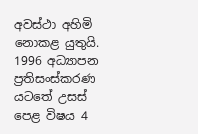අවස්ථා අහිමි නොකළ යුතුයි. 1996 අධ්‍යාපන ප්‍රතිසංස්කරණ යටතේ උසස් පෙළ විෂය 4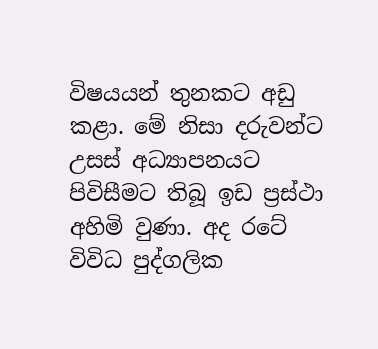විෂයයන් තුනකට අඩු කළා. මේ නිසා දරුවන්ට උසස් අධ්‍යාපනයට පිවිසීමට තිබූ ඉඩ ප්‍රස්ථා අහිමි වුණා. අද රටේ විවිධ පුද්ගලික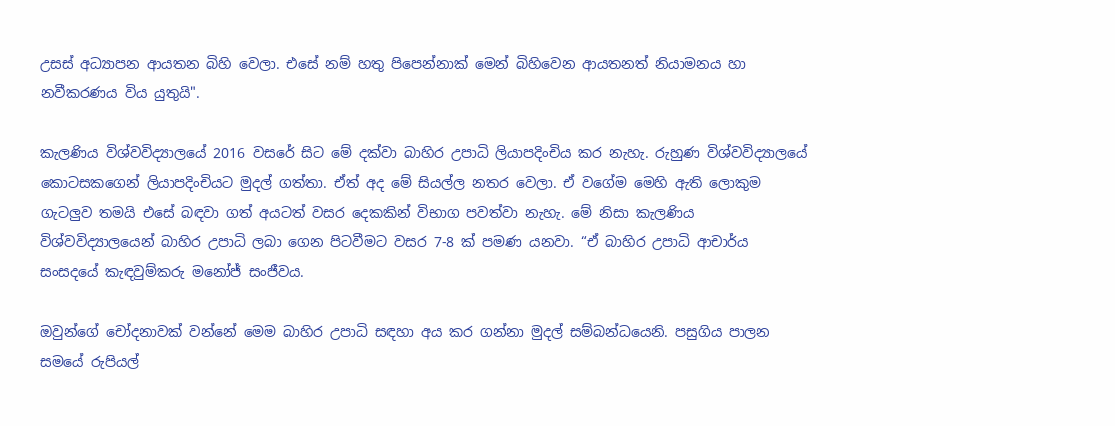උසස් අධ්‍යාපන ආයතන බිහි වෙලා. එසේ නම් හතු පිපෙන්නාක් මෙන් බිහිවෙන ආයතනත් නියාමනය හා නවීකරණය විය යුතුයි".

කැලණිය විශ්වවිද්‍යාලයේ 2016 වසරේ සිට මේ දක්වා බාහිර උපාධි ලියාපදිංචිය කර නැහැ. රුහුණ විශ්වවිද්‍යාලයේ කොටසකගෙන් ලියාපදිංචියට මුදල් ගත්තා. ඒත් අද මේ සියල්ල නතර වෙලා. ඒ වගේම මෙහි ඇති ලොකුම ගැටලුව තමයි එසේ බඳවා ගත් අයටත් වසර දෙකකින් විභාග පවත්වා නැහැ. මේ නිසා කැලණිය විශ්වවිද්‍යාලයෙන් බාහිර උපාධි ලබා ගෙන පිටවීමට වසර 7-8 ක් පමණ යනවා. “ඒ බාහිර උපාධි ආචාර්ය සංසදයේ කැඳවුම්කරු මනෝජ් සංජීවය.

ඔවුන්ගේ චෝදනාවක් වන්නේ මෙම බාහිර උපාධි සඳහා අය කර ගන්නා මුදල් සම්බන්ධයෙනි. පසුගිය පාලන සමයේ රුපියල්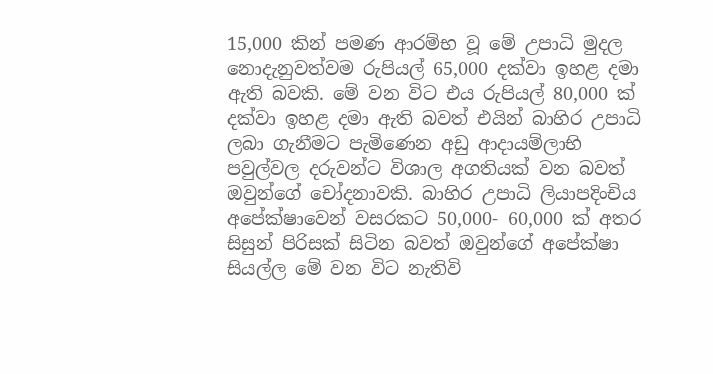15,000 කින් පමණ ආරම්භ වූ මේ උපාධි මුදල නොදැනුවත්වම රුපියල් 65,000 දක්වා ඉහළ දමා ඇති බවකි. මේ වන විට එය රුපියල් 80,000 ක් දක්වා ඉහළ දමා ඇති බවත් එයින් බාහිර උපාධි ලබා ගැනීමට පැමිණෙන අඩු ආදායම්ලාභි පවුල්වල දරුවන්ට විශාල අගතියක් වන බවත් ඔවුන්ගේ චෝදනාවකි. බාහිර උපාධි ලියාපදිංචිය අපේක්ෂාවෙන් වසරකට 50,000- 60,000 ක් අතර සිසුන් පිරිසක් සිටින බවත් ඔවුන්ගේ අපේක්ෂා සියල්ල මේ වන විට නැතිවි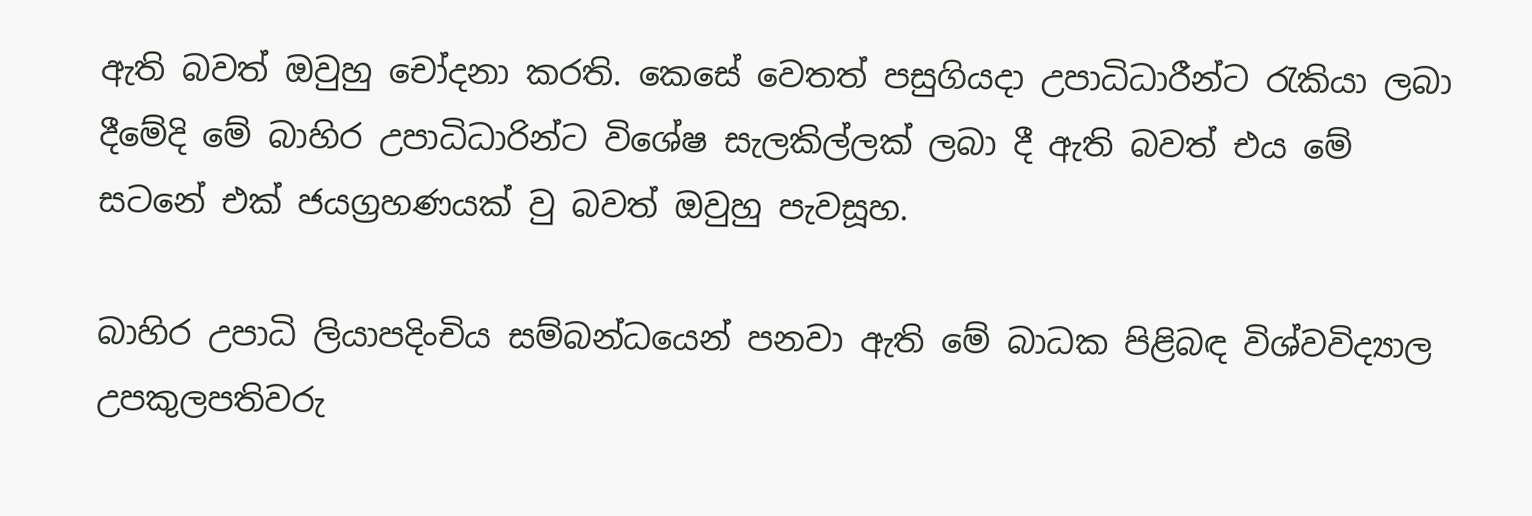ඇති බවත් ඔවුහු චෝදනා කරති. කෙසේ වෙතත් පසුගියදා උපාධිධාරීන්ට රැකියා ලබා දීමේදි මේ බාහිර උපාධිධාරින්ට විශේෂ සැලකිල්ලක් ලබා දී ඇති බවත් එය මේ සටනේ එක් ජයග්‍රහණයක් වු බවත් ඔවුහු පැවසූහ.

බාහිර උපාධි ලියාපදිංචිය සම්බන්ධයෙන් පනවා ඇති මේ බාධක පිළිබඳ විශ්වවිද්‍යාල උපකුලපතිවරු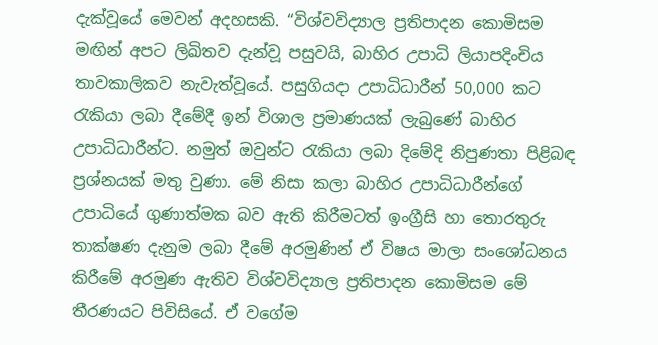දැක්වූයේ මෙවන් අදහසකි. “විශ්වවිද්‍යාල ප්‍රතිපාදන කොමිසම මඟින් අපට ලිඛිතව දැන්ව‍ූ පසුවයි, බාහිර උපාධි ලියාපදිංචිය තාවකාලිකව නැවැත්වූයේ. පසුගියදා උපාධිධාරීන් 50,000 කට රැකියා ලබා දීමේදී ඉන් විශාල ප්‍රමාණයක් ලැබුණේ බාහිර උපාධිධාරීන්ට. නමුත් ඔවුන්ට රැකියා ලබා දිමේදි නිපුණතා පිළිබඳ ප්‍රශ්නයක් මතු වුණා. මේ නිසා කලා බාහිර උපාධිධාරීන්ගේ උපාධියේ ගුණාත්මක බව ඇති කිරීමටත් ඉංග්‍රීසි හා තොරතුරු තාක්ෂණ දැනුම ලබා දීමේ අරමුණින් ඒ විෂය මාලා සංශෝධනය කිරීමේ අරමුණ ඇතිව විශ්වවිද්‍යාල ප්‍රතිපාදන කොමිසම මේ තීරණයට පිවිසියේ. ඒ වගේම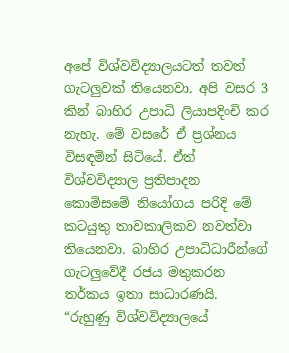අපේ විශ්වවිද්‍යාලයටත් තවත් ගැටලුවක් තියෙනවා. අපි වසර 3 කින් බාහිර උපාධි ලියාපදිංචි කර නැහැ. මේ වසරේ ඒ ප්‍රශ්නය විසඳමින් සිටියේ. ඒත් විශ්වවිද්‍යාල ප්‍රතිපාදන කොමිසමේ නියෝගය පරිදි මේ කටයුතු තාවකාලිකව නවත්වා තියෙනවා. බාහිර උපාධිධාරීන්ගේ ගැටලුවේදී රජය මතුකරන තර්කය ඉතා සාධාරණයි. “රුහුණු විශ්වවිද්‍යාලයේ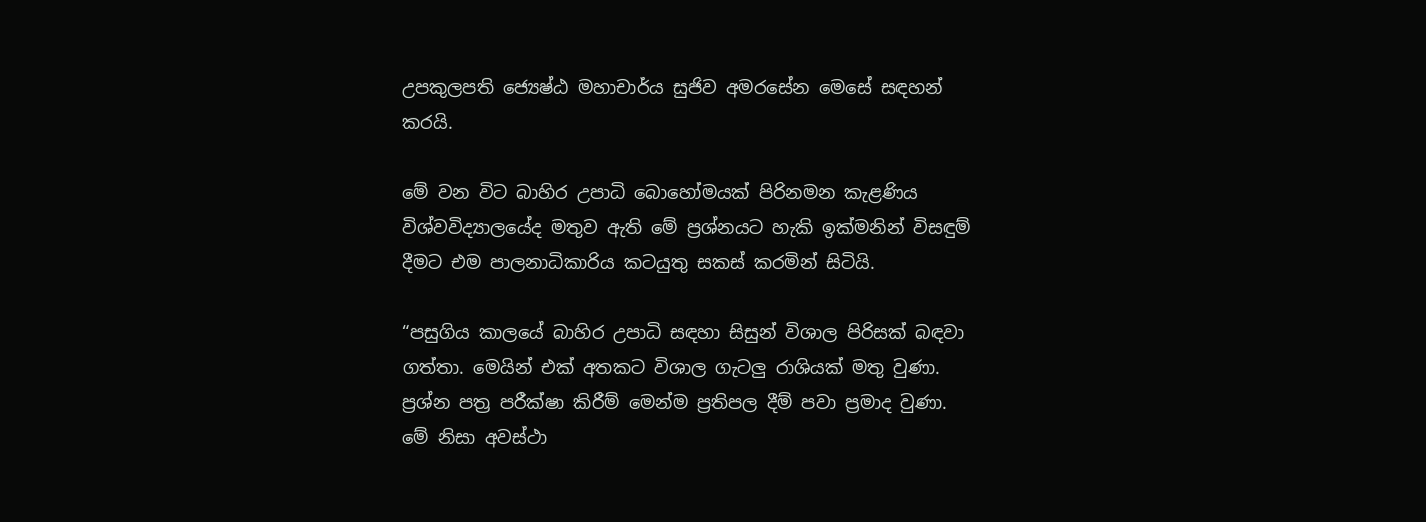උපකුලපති ජ්‍යෙෂ්ඨ මහාචාර්ය සුජිව අමරසේන මෙසේ සඳහන් කරයි.

මේ වන විට බාහිර උපාධි බොහෝමයක් පිරිනමන කැළණිය විශ්වවිද්‍යාලයේද මතුව ඇති මේ ප්‍රශ්නයට හැකි ඉක්මනින් විසඳුම් දීමට එම පාලනාධිකාරිය කටයුතු සකස් කරමින් සිටියි.

“පසුගිය කාලයේ බාහිර උපාධි සඳහා සිසුන් විශාල පිරිසක් බඳවා ගත්තා. මෙයින් එක් අතකට විශාල ගැටලු රාශියක් මතු වුණා. ප්‍රශ්න පත්‍ර පරීක්ෂා කිරීම් මෙන්ම ප්‍රතිපල දීම් පවා ප්‍රමාද වුණා. මේ නිසා අවස්ථා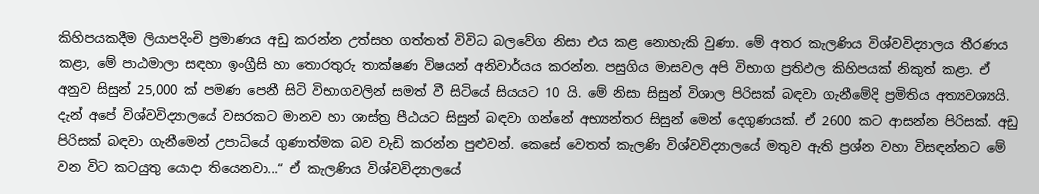කිහිපයකදීම ලියාපදිංචි ප්‍රමාණය අඩු කරන්න උත්සහ ගත්තත් විවිධ බලවේග නිසා එය කළ නොහැකි වුණා. මේ අතර කැලණිය විශ්වවිද්‍යාලය තීරණය කළා, මේ පාඨමාලා සඳහා ඉංග්‍රීසි හා තොරතුරු තාක්ෂණ විෂයන් අනිවාර්යය කරන්න. පසුගිය මාසවල අපි විභාග ප්‍රතිඵල කිහිපයක් නිකුත් කළා. ඒ අනුව සිසුන් 25,000 ක් පමණ පෙනී සිටි විභාගවලින් සමත් වී සිටියේ සියයට 10 යි. මේ නිසා සිසුන් විශාල පිරිසක් බඳවා ගැනීමේදි ප්‍රමිතිය අත්‍යවශ්‍යයි. දැන් අපේ විශ්වවිද්‍යාලයේ වසරකට මානව හා ශාස්ත්‍ර පීඨයට සිසුන් බඳවා ගන්නේ අභ්‍යන්තර සිසුන් මෙන් දෙගුණයක්. ඒ 2600 කට ආසන්න පිරිසක්. අඩු පිරිසක් බඳවා ගැනීමෙන් උපාධියේ ගුණාත්මක බව වැඩි කරන්න පුළුවන්. කෙසේ වෙතත් කැලණි විශ්වවිද්‍යාලයේ මතුව ඇති ප්‍රශ්න වහා විසඳන්නට මේ වන විට කටයුතු යොදා තියෙනවා...“ ඒ කැලණිය විශ්වවිද්‍යාලයේ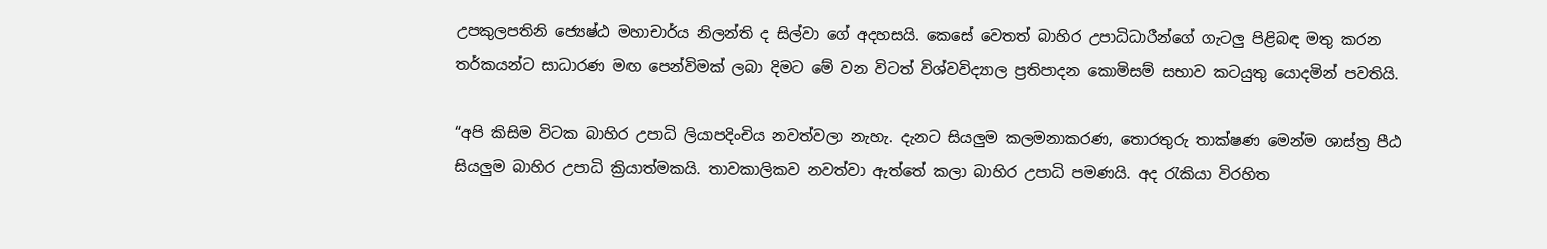උපකුලපතිනි ජ්‍යෙෂ්ඨ මහාචාර්ය නිලන්ති ද සිල්වා ගේ අදහසයි. කෙසේ වෙතත් බාහිර උපාධිධාරීන්ගේ ගැටලු පිළිබඳ මතු කරන තර්කයන්ට සාධාරණ මඟ පෙන්විමක් ලබා දිමට මේ වන විටත් විශ්වවිද්‍යාල ප්‍රතිපාදන කොමිසම් සභාව කටයුතු යොදමින් පවතියි.

“අපි කිසිම විටක බාහිර උපාධි ලියාපදිංචිය නවත්වලා නැහැ. දැනට සියලුම කලමනාකරණ, තොරතුරු තාක්ෂණ මෙන්ම ශාස්ත්‍ර පීඨ සියලුම බාහිර උපාධි ක්‍රියාත්මකයි. තාවකාලිකව නවත්වා ඇත්තේ කලා බාහිර උපාධි පමණයි. අද රැකියා විරහිත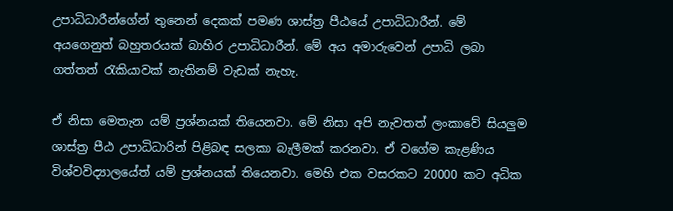උපාධිධාරීන්ගේන් තුනෙන් දෙකක් පමණ ශාස්ත්‍ර පීඨයේ උපාධිධාරීන්. මේ අයගෙනුත් බහුතරයක් බාහිර උපාධිධාරීන්. මේ අය අමාරුවෙන් උපාධි ලබා ගත්තත් රැකියාවක් නැතිනම් වැඩක් නැහැ.

ඒ නිසා මෙතැන යම් ප්‍රශ්නයක් තියෙනවා. මේ නිසා අපි නැවතත් ලංකාවේ සියලුම ශාස්ත්‍ර පීඨ උපාධිධාරින් පිළිබඳ සලකා බැලීමක් කරනවා. ඒ වගේම කැළණිය විශ්වවිද්‍යාලයේත් යම් ප්‍රශ්නයක් තියෙනවා. මෙහි එක වසරකට 20000 කට අධික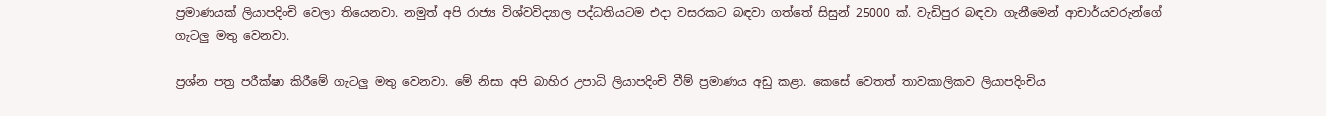ප්‍රමාණයක් ලියාපදිංචි වෙලා තියෙනවා. නමුත් අපි රාජ්‍ය විශ්වවිද්‍යාල පද්ධතියටම එදා වසරකට බඳවා ගත්තේ සිසුන් 25000 ක්. වැඩිපුර බඳවා ගැනීමෙන් ආචාර්යවරුන්ගේ ගැටලු මතු වෙනවා.

ප්‍රශ්න පත්‍ර පරීක්ෂා කිරීමේ ගැටලු මතු වෙනවා. මේ නිසා අපි බාහිර උපාධි ලියාපදිංචි වීම් ප්‍රමාණය අඩු කළා. කෙසේ වෙතත් තාවකාලිකව ලියාපදිංචිය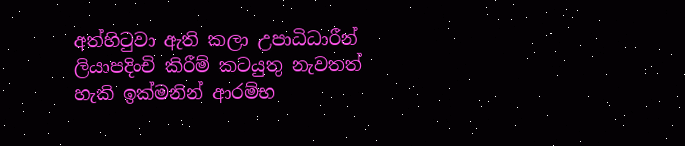අත්හිටුවා ඇති කලා උපාධිධාරීන් ලියාපදිංචි කිරීම් කටයුතු නැවතත් හැකි ඉක්මනින් ආරම්භ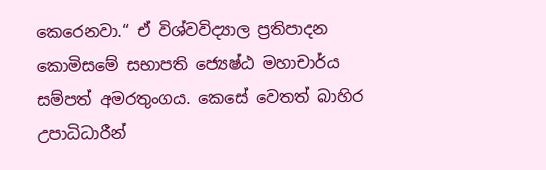කෙරෙනවා.“ ඒ විශ්වවිද්‍යාල ප්‍රතිපාදන කොමිසමේ සභාපති ජ්‍යෙෂ්ඨ මහාචාර්ය සම්පත් අමරතුංගය. කෙසේ වෙතත් බාහිර උපාධිධාරීන්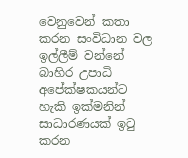වෙනුවෙන් කතා කරන සංවිධාන වල ඉල්ලීම් වන්නේ බාහිර උපාධි අපේක්ෂකයන්ට හැකි ඉක්මනින් සාධාරණයක් ඉටු කරන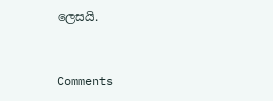ලෙසයි.



Comments